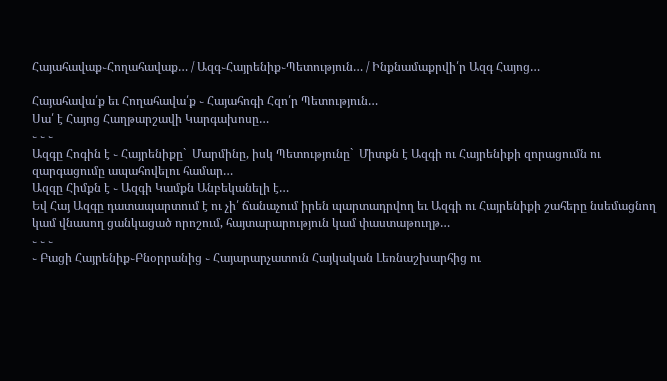Հայահավաք֊Հողահավաք… / Ազգ֊Հայրենիք֊Պետություն… / Ինքնամաքրվի՛ր Ազգ Հայոց…

Հայահավա՛ք եւ Հողահավա՛ք ֊ Հայահոգի Հզո՛ր Պետություն…
Սա՛ է Հայոց Հաղթարշավի Կարգախոսը…
֊ ֊ ֊
Ազգը Հոգին է ֊ Հայրենիքը`  Մարմինը, իսկ Պետությունը`  Միտքն է Ազգի ու Հայրենիքի զորացումն ու զարգացումը ապահովելու համար…
Ազգը Հիմքն է ֊ Ազգի Կամքն Անբեկանելի է…
Եվ Հայ Ազգը դատապարտում է ու չի՛ ճանաչում իրեն պարտադրվող եւ Ազգի ու Հայրենիքի շահերը նսեմացնող կամ վնասող ցանկացած որոշում, հայտարարություն կամ փաստաթուղթ…
֊ ֊ ֊
֊ Բացի Հայրենիք֊Բնօրրանից ֊ Հայարարչատուն Հայկական Լեռնաշխարհից ու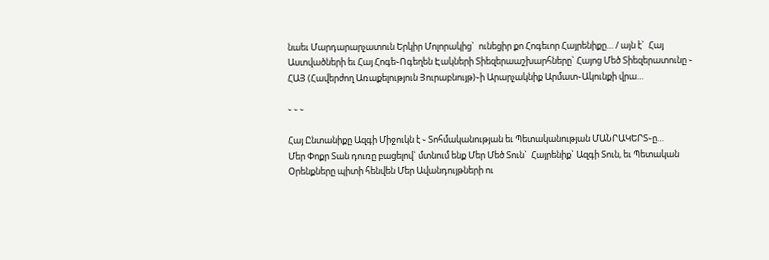նաեւ Մարդարարչատուն Երկիր Մոլորակից`  ունեցիր քո Հոգեւոր Հայրենիքը… / այն է`  Հայ Աստվածների եւ Հայ Հոգե֊Ոգեղեն Էակների Տիեզերաաշխարհները` Հայոց Մեծ Տիեզերատունը ֊ ՀԱՅ (Հավերժող Առաքելություն Յուրաբնույթ)֊ի Արարչակնիք Արմատ֊Ակունքի վրա…

֊ ֊ ֊

Հայ Ընտանիքը Ազգի Միջուկն է ֊ Տոհմականության եւ Պետականության ՄԱՆՐԱԿԵՐՏ֊ը…
Մեր Փոքր Տան դուռը բացելով` մտնում ենք Մեր Մեծ Տուն`  Հայրենիք` Ազգի Տուն, եւ Պետական Օրենքները պիտի հենվեն Մեր Ավանդույթների ու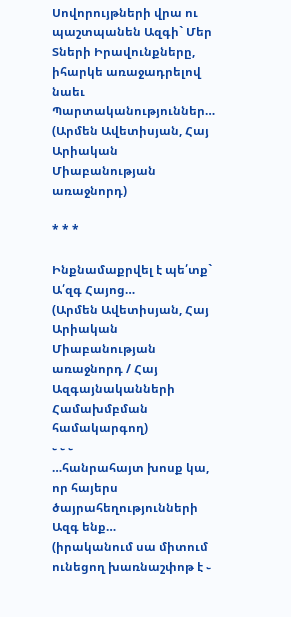Սովորույթների վրա ու պաշտպանեն Ազգի` Մեր Տների Իրավունքները, իհարկե առաջադրելով նաեւ Պարտականություններ…
(Արմեն Ավետիսյան, Հայ Արիական Միաբանության առաջնորդ)

* * *

Ինքնամաքրվել է պե՛տք` Ա՛զգ Հայոց…
(Արմեն Ավետիսյան, Հայ Արիական Միաբանության առաջնորդ / Հայ Ազգայնականների Համախմբման համակարգող)
֊ ֊ ֊
…հանրահայտ խոսք կա, որ հայերս ծայրահեղությունների Ազգ ենք…
(իրականում սա միտում ունեցող խառնաշփոթ է ֊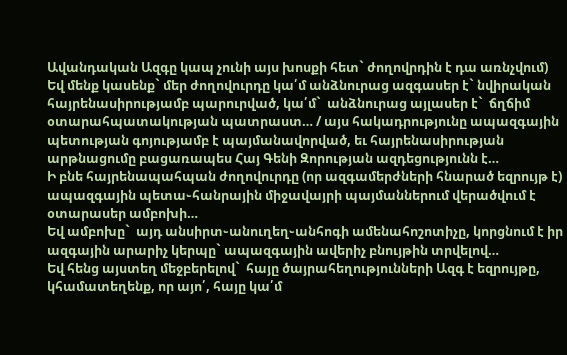Ավանդական Ազգը կապ չունի այս խոսքի հետ` ժողովրդին է դա առնչվում)
Եվ մենք կասենք` մեր ժողովուրդը կա՛մ անձնուրաց ազգասեր է` նվիրական հայրենասիրությամբ պարուրված, կա՛մ`  անձնուրաց այլասեր է`  ճղճիմ օտարահպատակության պատրաստ… / այս հակադրությունը ապազգային պետության գոյությամբ է պայմանավորված, եւ հայրենասիրության արթնացումը բացառապես Հայ Գենի Զորության ազդեցությունն է…
Ի բնե հայրենապահպան ժողովուրդը (որ ազգամերժների հնարած եզրույթ է) ապազգային պետա֊հանրային միջավայրի պայմաններում վերածվում է օտարասեր ամբոխի…
Եվ ամբոխը`  այդ անսիրտ֊անուղեղ֊անհոգի ամենահոշոտիչը, կորցնում է իր ազգային արարիչ կերպը` ապազգային ավերիչ բնույթին տրվելով…
Եվ հենց այստեղ մեջբերելով`  հայը ծայրահեղությունների Ազգ է եզրույթը, կհամատեղենք, որ այո՛, հայը կա՛մ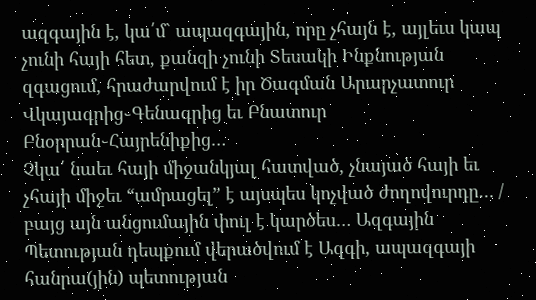ազգային է, կա՛մ` ապազգային, որը չհայն է, այլեւս կապ չունի հայի հետ, քանզի չունի Տեսակի Ինքնության զգացում, հրաժարվում է իր Ծագման Արարչատուր Վկայագրից֊Գենագրից եւ Բնատուր Բնօրրան֊Հայրենիքից…
Չկա՛ նաեւ հայի միջանկյալ հատված, չնայած հայի եւ չհայի միջեւ “ամրացել” է այսպես կոչված ժողովուրդը… / բայց այն անցումային փուլ է կարծես… Ազգային Պետության դեպքում վերածվում է Ազգի, ապազգայի հանրա(յին) պետության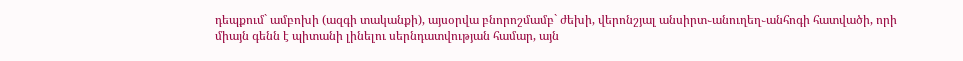դեպքում` ամբոխի (ազգի տականքի), այսօրվա բնորոշմամբ` ժեխի, վերոնշյալ անսիրտ֊անուղեղ֊անհոգի հատվածի, որի միայն գենն է պիտանի լինելու սերնդատվության համար, այն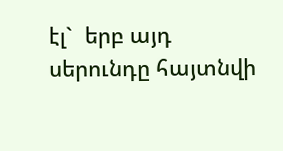էլ`  երբ այդ սերունդը հայտնվի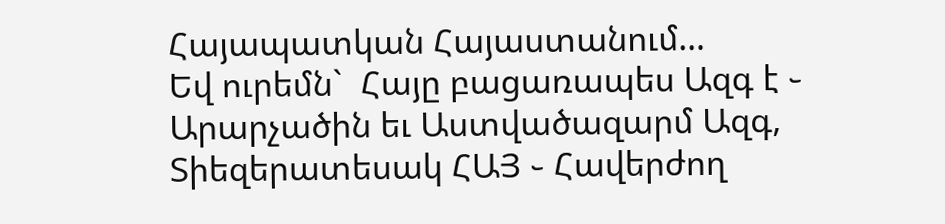Հայապատկան Հայաստանում…
Եվ ուրեմն`  Հայը բացառապես Ազգ է ֊ Արարչածին եւ Աստվածազարմ Ազգ, Տիեզերատեսակ ՀԱՅ ֊ Հավերժող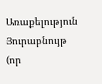Առաքելություն Յուրաբնույթ (որ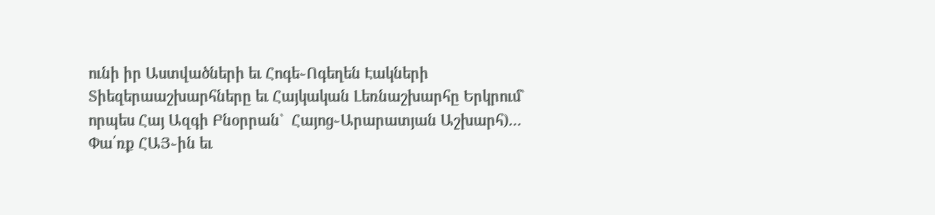ունի իր Աստվածների եւ Հոգե֊Ոգեղեն Էակների Տիեզերաաշխարհները եւ Հայկական Լեռնաշխարհը Երկրում` որպես Հայ Ազգի Բնօրրան`  Հայոց֊Արարատյան Աշխարհ)…
Փա՛ռք ՀԱՅ֊ին եւ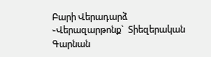Բարի Վերադարձ ֊Վերազարթոնք`  Տիեզերական Գարնան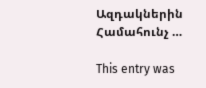Ազդակներին Համահունչ …

This entry was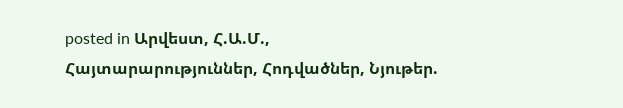posted in Արվեստ, Հ.Ա.Մ., Հայտարարություններ, Հոդվածներ, Նյութեր.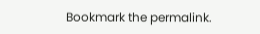Bookmark the permalink.